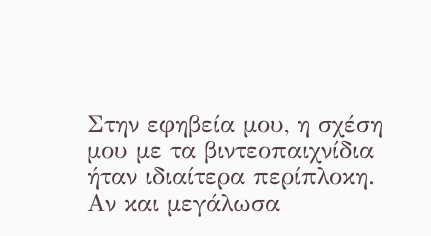Στην εφηβεία μου, η σχέση μου με τα βιντεοπαιχνίδια ήταν ιδιαίτερα περίπλοκη. Αν και μεγάλωσα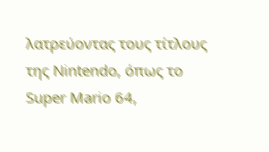λατρεύοντας τους τίτλους της Nintendo, όπως το Super Mario 64,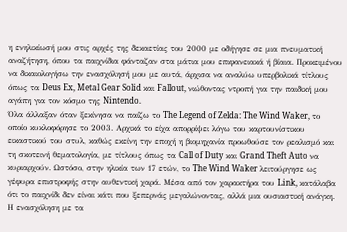η ενηλικίωσή μου στις αρχές της δεκαετίας του 2000 με οδήγησε σε μια πνευματική αναζήτηση, όπου τα παιχνίδια φάνταζαν στα μάτια μου επιφανειακά ή βίαια. Προκειμένου να δικαιολογήσω την ενασχόλησή μου με αυτά, άρχισα να αναλύω υπερβολικά τίτλους όπως τα Deus Ex, Metal Gear Solid και Fallout, νιώθοντας ντροπή για την παιδική μου αγάπη για τον κόσμο της Nintendo.
Όλα άλλαξαν όταν ξεκίνησα να παίζω το The Legend of Zelda: The Wind Waker, το οποίο κυκλοφόρησε το 2003. Αρχικά το είχα απορρίψει λόγω του καρτουνίστικου εικαστικού του στυλ, καθώς εκείνη την εποχή η βιομηχανία προωθούσε τον ρεαλισμό και τη σκοτεινή θεματολογία, με τίτλους όπως τα Call of Duty και Grand Theft Auto να κυριαρχούν. Ωστόσο, στην ηλικία των 17 ετών, το The Wind Waker λειτούργησε ως γέφυρα επιστροφής στην αυθεντική χαρά. Μέσα από τον χαρακτήρα του Link, κατάλαβα ότι το παιχνίδι δεν είναι κάτι που ξεπερνάς μεγαλώνοντας, αλλά μια ουσιαστική ανάγκη.
Η ενασχόληση με τα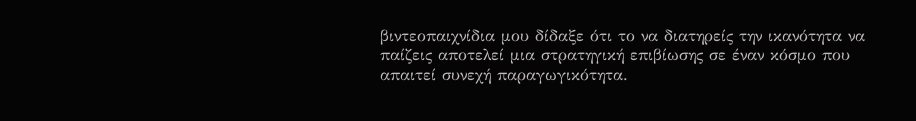βιντεοπαιχνίδια μου δίδαξε ότι το να διατηρείς την ικανότητα να παίζεις αποτελεί μια στρατηγική επιβίωσης σε έναν κόσμο που απαιτεί συνεχή παραγωγικότητα.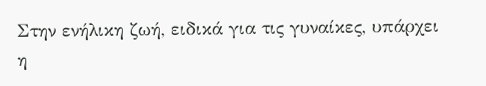Στην ενήλικη ζωή, ειδικά για τις γυναίκες, υπάρχει η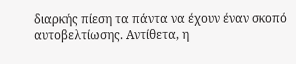διαρκής πίεση τα πάντα να έχουν έναν σκοπό αυτοβελτίωσης. Αντίθετα, η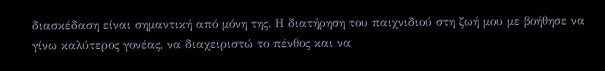διασκέδαση είναι σημαντική από μόνη της. Η διατήρηση του παιχνιδιού στη ζωή μου με βοήθησε να γίνω καλύτερος γονέας, να διαχειριστώ το πένθος και να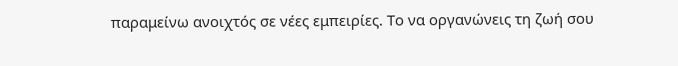παραμείνω ανοιχτός σε νέες εμπειρίες. Το να οργανώνεις τη ζωή σου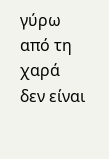γύρω από τη χαρά δεν είναι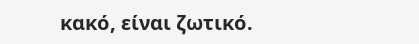κακό, είναι ζωτικό.